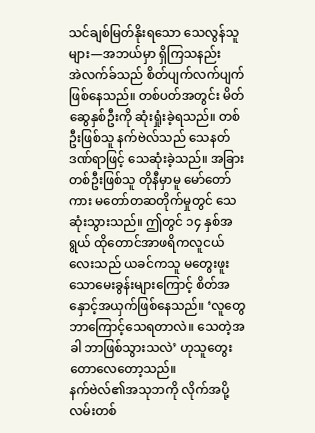သင်ချစ်မြတ်နိုးရသော သေလွန်သူများ—အဘယ်မှာ ရှိကြသနည်း
အဲလက်ခ်သည် စိတ်ပျက်လက်ပျက် ဖြစ်နေသည်။ တစ်ပတ်အတွင်း မိတ်ဆွေနှစ်ဦးကို ဆုံးရှုံးခဲ့ရသည်။ တစ်ဦးဖြစ်သူ နက်ဗဲလ်သည် သေနတ်ဒဏ်ရာဖြင့် သေဆုံးခဲ့သည်။ အခြားတစ်ဦးဖြစ်သူ တိုနီမှာမူ မော်တော်ကား မတော်တဆတိုက်မှုတွင် သေဆုံးသွားသည်။ ဤတွင် ၁၄ နှစ်အရွယ် ထိုတောင်အာဖရိကလူငယ်လေးသည် ယခင်ကသူ မတွေးဖူးသောမေးခွန်းများကြောင့် စိတ်အနှောင့်အယှက်ဖြစ်နေသည်။ ‘လူတွေ ဘာကြောင့်သေရတာလဲ။ သေတဲ့အခါ ဘာဖြစ်သွားသလဲ’ ဟုသူတွေးတောလေတော့သည်။
နက်ဗဲလ်၏အသုဘကို လိုက်အပို့လမ်းတစ်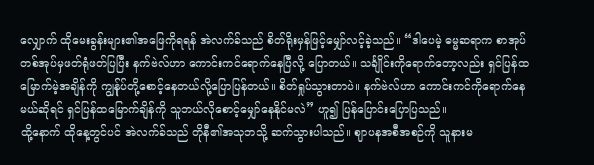လျှောက် ထိုမေးခွန်းများ၏အဖြေကိုရရန် အဲလက်ခ်သည် စိတ်ရိုးမှန်ဖြင့်မျှော်လင့်ခဲ့သည်။ “ဒါပေမဲ့ ဓမ္မဆရာက စာအုပ်တစ်အုပ်မှဖတ်ရုံဖတ်ပြပြီး နက်ဗဲလ်ဟာ ကောင်းကင်ရောက်နေပြီလို့ ပြောတယ်။ သင်္ချိုင်းကိုရောက်တော့လည်း ရှင်ပြန်ထမြောက်မဲ့အချိန်ကို ကျွန်ုပ်တို့စောင့်နေတယ်လို့ပြောပြန်တယ်။ စိတ်ရှုပ်သွားတာပဲ။ နက်ဗဲလ်ဟာ ကောင်းကင်ကိုရောက်နေမယ်ဆိုရင် ရှင်ပြန်ထမြောက်ချိန်ကို သူဘယ်လိုစောင့်မျှော်နေနိုင်မလဲ” ဟူ၍ ပြန်ပြောင်းပြောပြသည်။
ထို့နောက် ထိုနေ့တွင်ပင် အဲလက်ခ်သည် တိုနီ၏အသုဘသို့ ဆက်သွားပါသည်။ ဈာပနအစီအစဉ်ကို သူနားမ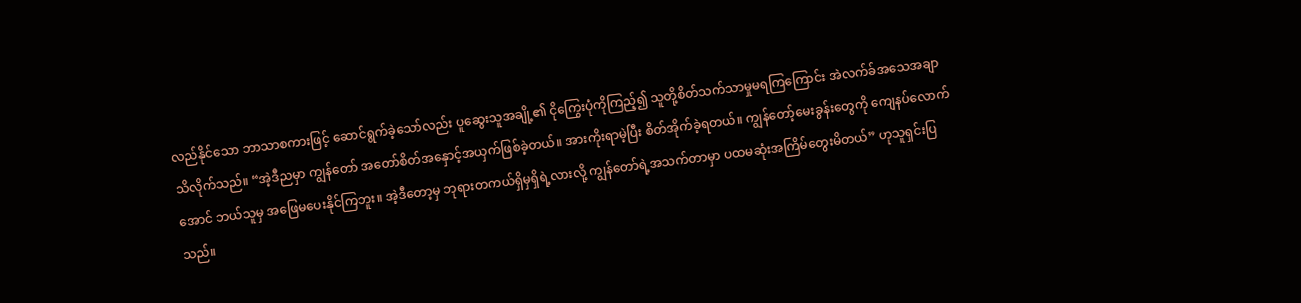လည်နိုင်သော ဘာသာစကားဖြင့် ဆောင်ရွက်ခဲ့သော်လည်း ပူဆွေးသူအချို့၏ ငိုကြွေးပုံကိုကြည့်၍ သူတို့စိတ်သက်သာမှုမရကြကြောင်း အဲလက်ခ်အသေအချာ သိလိုက်သည်။ “အဲ့ဒီညမှာ ကျွန်တော် အတော်စိတ်အနှောင့်အယှက်ဖြစ်ခဲ့တယ်။ အားကိုးရာမဲ့ပြီး စိတ်အိုက်ခဲ့ရတယ်။ ကျွန်တော့်မေးခွန်းတွေကို ကျေနပ်လောက်အောင် ဘယ်သူမှ အဖြေမပေးနိုင်ကြဘူး။ အဲ့ဒီတော့မှ ဘုရားတကယ်ရှိမှရှိရဲ့လားလို့ ကျွန်တော်ရဲ့အသက်တာမှာ ပထမဆုံးအကြိမ်တွေးမိတယ်” ဟုသူရှင်းပြသည်။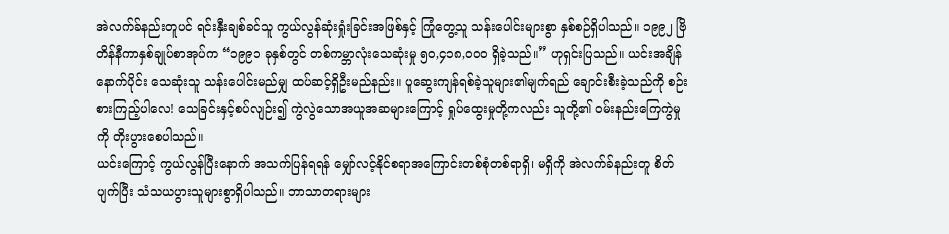အဲလက်ခ်နည်းတူပင် ရင်းနှီးချစ်ခင်သူ ကွယ်လွန်ဆုံးရှုံးခြင်းအဖြစ်နှင့် ကြုံတွေ့သူ သန်းပေါင်းများစွာ နှစ်စဉ်ရှိပါသည်။ ၁၉၉၂ ဗြိတိန်နီကာနှစ်ချုပ်စာအုပ်က “၁၉၉၁ ခုနှစ်တွင် တစ်ကမ္ဘာလုံးသေဆုံးမှု ၅၀,၄၁၈,၀၀၀ ရှိခဲ့သည်။” ဟုရှင်းပြသည်။ ယင်းအချိန်နောက်ပိုင်း သေဆုံးသူ သန်းပေါင်းမည်မျှ ထပ်ဆင့်ရှိဦးမည်နည်း။ ပူဆွေးကျန်ရစ်ခဲ့သူများ၏မျက်ရည် ချောင်းစီးခဲ့သည်ကို စဉ်းစားကြည့်ပါလေ! သေခြင်းနှင့်စပ်လျဉ်း၍ ကွဲလွဲသောအယူအဆများကြောင့် ရှုပ်ထွေးမှုတို့ကလည်း သူတို့၏ ဝမ်းနည်းကြေကွဲမှုကို တိုးပွားစေပါသည်။
ယင်းကြောင့် ကွယ်လွန်ပြီးနောက် အသက်ပြန်ရရန် မျှော်လင့်နိုင်စရာအကြောင်းတစ်စုံတစ်ရာရှိ၊ မရှိကို အဲလက်ခ်နည်းတူ စိတ်ပျက်ပြီး သံသယပွားသူများစွာရှိပါသည်။ ဘာသာတရားများ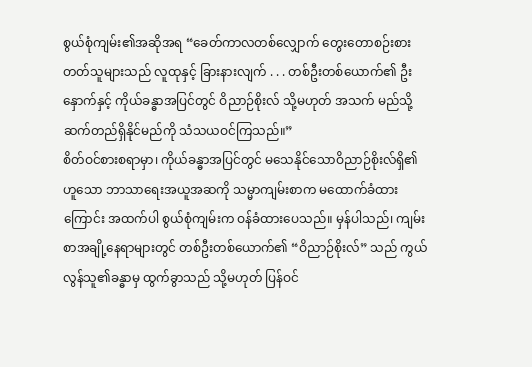စွယ်စုံကျမ်း၏အဆိုအရ “ခေတ်ကာလတစ်လျှောက် တွေးတောစဉ်းစားတတ်သူများသည် လူထုနှင့် ခြားနားလျက် . . . တစ်ဦးတစ်ယောက်၏ ဦးနှောက်နှင့် ကိုယ်ခန္ဓာအပြင်တွင် ဝိညာဉ်စိုးလ် သို့မဟုတ် အသက် မည်သို့ဆက်တည်ရှိနိုင်မည်ကို သံသယဝင်ကြသည်။”
စိတ်ဝင်စားစရာမှာ၊ ကိုယ်ခန္ဓာအပြင်တွင် မသေနိုင်သောဝိညာဉ်စိုးလ်ရှိ၏ဟူသော ဘာသာရေးအယူအဆကို သမ္မာကျမ်းစာက မထောက်ခံထားကြောင်း အထက်ပါ စွယ်စုံကျမ်းက ဝန်ခံထားပေသည်။ မှန်ပါသည်၊ ကျမ်းစာအချို့နေရာများတွင် တစ်ဦးတစ်ယောက်၏ “ဝိညာဉ်စိုးလ်” သည် ကွယ်လွန်သူ၏ခန္ဓာမှ ထွက်ခွာသည် သို့မဟုတ် ပြန်ဝင်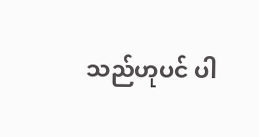သည်ဟုပင် ပါ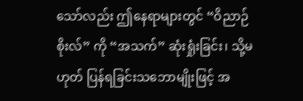သော်လည်း ဤနေရာများတွင် “ဝိညာဉ်စိုးလ်” ကို “အသက်” ဆုံးရှုံးခြင်း၊ သို့မဟုတ် ပြန်ရခြင်းသဘောမျိုးဖြင့် အ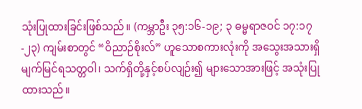သုံးပြုထားခြင်းဖြစ်သည်။ (ကမ္ဘာဦး ၃၅:၁၆-၁၉; ၃ ဓမ္မရာဇဝင် ၁၇:၁၇-၂၃) ကျမ်းစာတွင် “ဝိညာဉ်စိုးလ်” ဟူသောစကားလုံးကို အသွေးအသားရှိ မျက်မြင်ရသတ္တဝါ၊ သက်ရှိတို့နှင့်စပ်လျဉ်း၍ များသောအားဖြင့် အသုံးပြုထားသည်။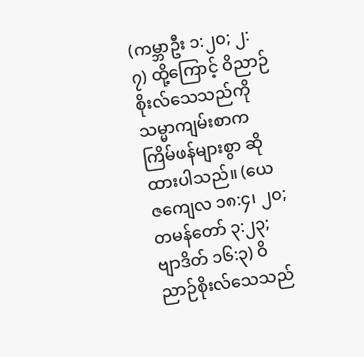(ကမ္ဘာဦး ၁:၂၀; ၂:၇) ထို့ကြောင့် ဝိညာဉ်စိုးလ်သေသည်ကို သမ္မာကျမ်းစာက ကြိမ်ဖန်များစွာ ဆိုထားပါသည်။ (ယေဇကျေလ ၁၈:၄၊ ၂၀; တမန်တော် ၃:၂၃; ဗျာဒိတ် ၁၆:၃) ဝိညာဉ်စိုးလ်သေသည်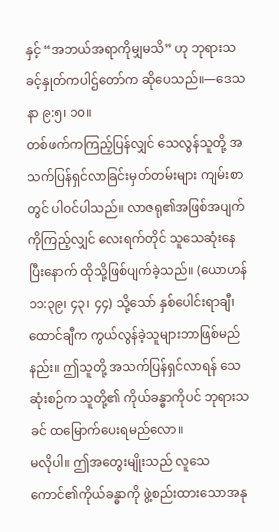နှင့် “အဘယ်အရာကိုမျှမသိ” ဟု ဘုရားသခင့်နှုတ်ကပါဌ်တော်က ဆိုပေသည်။—ဒေသနာ ၉:၅၊ ၁၀။
တစ်ဖက်ကကြည့်ပြန်လျှင် သေလွန်သူတို့ အသက်ပြန်ရှင်လာခြင်းမှတ်တမ်းများ ကျမ်းစာတွင် ပါဝင်ပါသည်။ လာဇရု၏အဖြစ်အပျက်ကိုကြည့်လျှင် လေးရက်တိုင် သူသေဆုံးနေပြီးနောက် ထိုသို့ဖြစ်ပျက်ခဲ့သည်။ (ယောဟန် ၁၁:၃၉၊ ၄၃၊ ၄၄) သို့သော် နှစ်ပေါင်းရာချီ၊ ထောင်ချီက ကွယ်လွန်ခဲ့သူများဘာဖြစ်မည်နည်း။ ဤသူတို့ အသက်ပြန်ရှင်လာရန် သေဆုံးစဉ်က သူတို့၏ ကိုယ်ခန္ဓာကိုပင် ဘုရားသခင် ထမြောက်ပေးရမည်လော။
မလိုပါ။ ဤအတွေးမျိုးသည် လူသေကောင်၏ကိုယ်ခန္ဓာကို ဖွဲ့စည်းထားသောအနု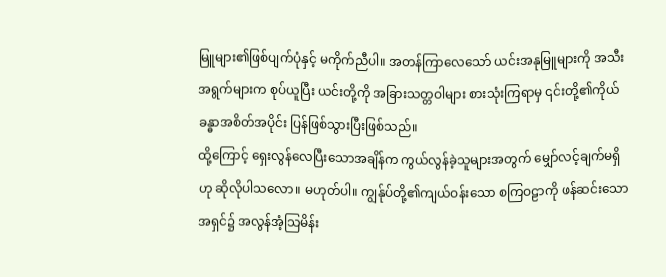မြူများ၏ဖြစ်ပျက်ပုံနှင့် မကိုက်ညီပါ။ အတန်ကြာလေသော် ယင်းအနုမြူများကို အသီးအရွက်များက စုပ်ယူပြီး ယင်းတို့ကို အခြားသတ္တဝါများ စားသုံးကြရာမှ ၎င်းတို့၏ကိုယ်ခန္ဓာအစိတ်အပိုင်း ပြန်ဖြစ်သွားပြီးဖြစ်သည်။
ထို့ကြောင့် ရှေးလွန်လေပြီးသောအချိန်က ကွယ်လွန်ခဲ့သူများအတွက် မျှော်လင့်ချက်မရှိဟု ဆိုလိုပါသလော။ မဟုတ်ပါ။ ကျွန်ုပ်တို့၏ကျယ်ဝန်းသော စကြဝဠာကို ဖန်ဆင်းသောအရှင်၌ အလွန်အံ့သြမိန်း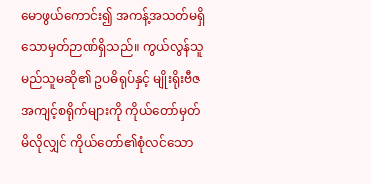မောဖွယ်ကောင်း၍ အကန့်အသတ်မရှိသောမှတ်ဉာဏ်ရှိသည်။ ကွယ်လွန်သူ မည်သူမဆို၏ ဥပဓိရုပ်နှင့် မျိုးရိုးဗီဇအကျင့်စရိုက်များကို ကိုယ်တော်မှတ်မိလိုလျှင် ကိုယ်တော်၏စုံလင်သော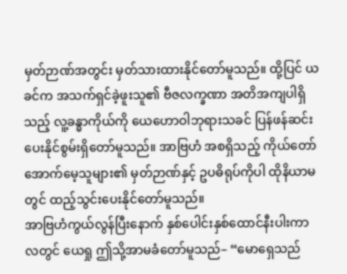မှတ်ဉာဏ်အတွင်း မှတ်သားထားနိုင်တော်မူသည်။ ထို့ပြင် ယခင်က အသက်ရှင်ခဲ့ဖူးသူ၏ ဗီဇလက္ခဏာ အတိအကျပါရှိသည့် လူ့ခန္ဓာကိုယ်ကို ယေဟောဝါဘုရားသခင် ပြန်ဖန်ဆင်းပေးနိုင်စွမ်းရှိတော်မူသည်။ အာဗြဟံ အစရှိသည့် ကိုယ်တော်အောက်မေ့သူများ၏ မှတ်ဉာဏ်နှင့် ဥပဓိရုပ်ကိုပါ ထိုနိယာမတွင် ထည့်သွင်းပေးနိုင်တော်မူသည်။
အာဗြဟံကွယ်လွန်ပြီးနောက် နှစ်ပေါင်းနှစ်ထောင်နီးပါးကာလတွင် ယေရှု ဤသို့အာမခံတော်မူသည်– “မောရှေသည်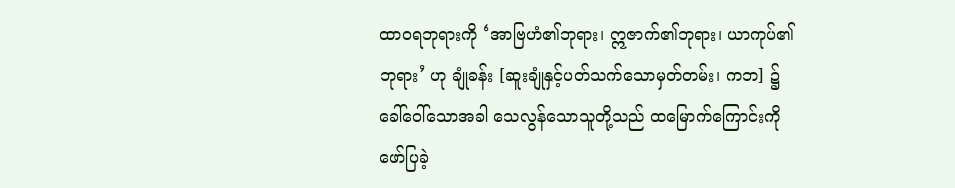ထာဝရဘုရားကို ‘အာဗြဟံ၏ဘုရား၊ ဣဇာက်၏ဘုရား၊ ယာကုပ်၏ဘုရား’ ဟု ချုံခန်း [ဆူးချုံနှင့်ပတ်သက်သောမှတ်တမ်း၊ ကဘ] ၌ ခေါ်ဝေါ်သောအခါ သေလွန်သောသူတို့သည် ထမြောက်ကြောင်းကို ဖော်ပြခဲ့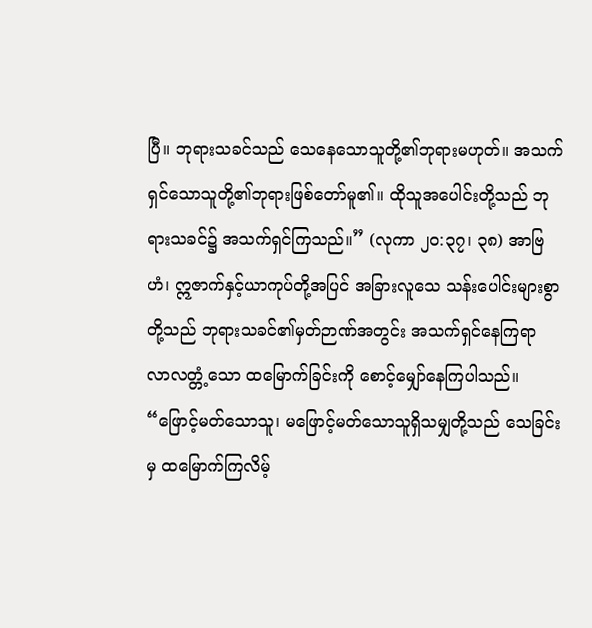ပြီ။ ဘုရားသခင်သည် သေနေသောသူတို့၏ဘုရားမဟုတ်။ အသက်ရှင်သောသူတို့၏ဘုရားဖြစ်တော်မူ၏။ ထိုသူအပေါင်းတို့သည် ဘုရားသခင်၌ အသက်ရှင်ကြသည်။” (လုကာ ၂၀:၃၇၊ ၃၈) အာဗြဟံ၊ ဣဇာက်နှင့်ယာကုပ်တို့အပြင် အခြားလူသေ သန်းပေါင်းများစွာတို့သည် ဘုရားသခင်၏မှတ်ဉာဏ်အတွင်း အသက်ရှင်နေကြရာ လာလတ္တံ့သော ထမြောက်ခြင်းကို စောင့်မျှော်နေကြပါသည်။ “ဖြောင့်မတ်သောသူ၊ မဖြောင့်မတ်သောသူရှိသမျှတို့သည် သေခြင်းမှ ထမြောက်ကြလိမ့်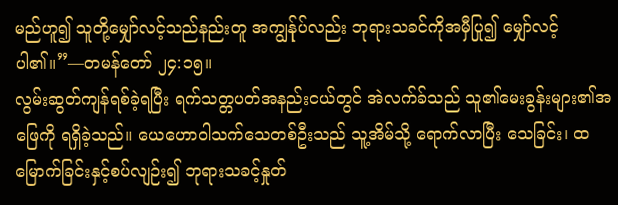မည်ဟူ၍ သူတို့မျှော်လင့်သည်နည်းတူ အကျွန်ုပ်လည်း ဘုရားသခင်ကိုအမှီပြု၍ မျှော်လင့်ပါ၏။”—တမန်တော် ၂၄:၁၅။
လွမ်းဆွတ်ကျန်ရစ်ခဲ့ရပြီး ရက်သတ္တပတ်အနည်းငယ်တွင် အဲလက်ခ်သည် သူ၏မေးခွန်းများ၏အဖြေကို ရရှိခဲ့သည်။ ယေဟောဝါသက်သေတစ်ဦးသည် သူ့အိမ်သို့ ရောက်လာပြီး သေခြင်း၊ ထမြောက်ခြင်းနှင့်စပ်လျဉ်း၍ ဘုရားသခင့်နှုတ်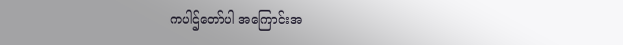ကပါဌ်တော်ပါ အကြောင်းအ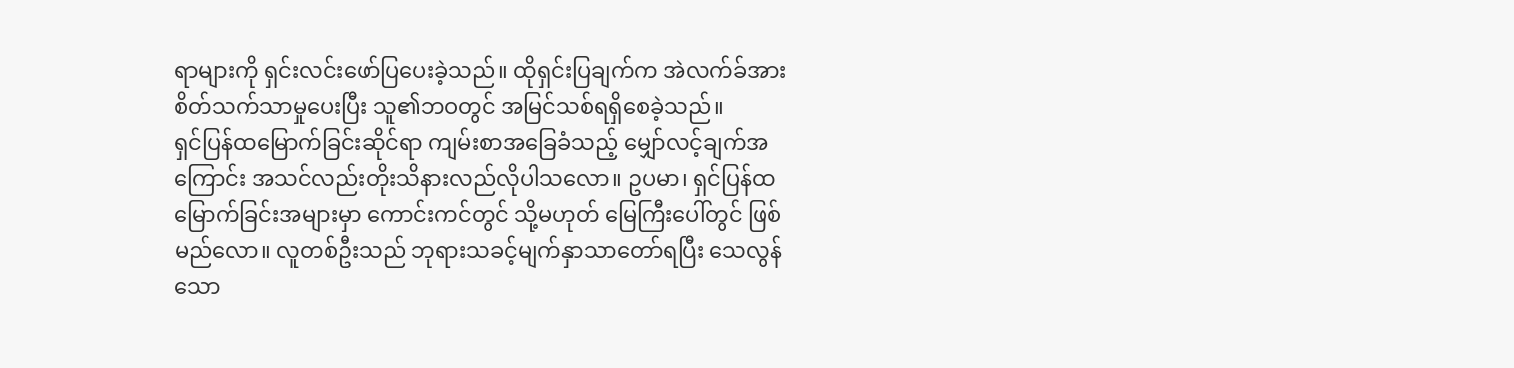ရာများကို ရှင်းလင်းဖော်ပြပေးခဲ့သည်။ ထိုရှင်းပြချက်က အဲလက်ခ်အား စိတ်သက်သာမှုပေးပြီး သူ၏ဘဝတွင် အမြင်သစ်ရရှိစေခဲ့သည်။
ရှင်ပြန်ထမြောက်ခြင်းဆိုင်ရာ ကျမ်းစာအခြေခံသည့် မျှော်လင့်ချက်အကြောင်း အသင်လည်းတိုးသိနားလည်လိုပါသလော။ ဥပမာ၊ ရှင်ပြန်ထမြောက်ခြင်းအများမှာ ကောင်းကင်တွင် သို့မဟုတ် မြေကြီးပေါ်တွင် ဖြစ်မည်လော။ လူတစ်ဦးသည် ဘုရားသခင့်မျက်နှာသာတော်ရပြီး သေလွန်သော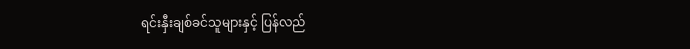ရင်းနှီးချစ်ခင်သူများနှင့် ပြန်လည်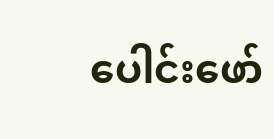ပေါင်းဖော်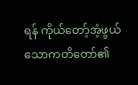ရန် ကိုယ်တော့်အံ့ဖွယ်သောကတိတော်၏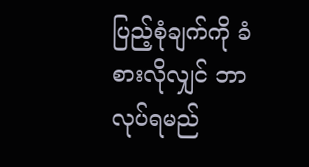ပြည့်စုံချက်ကို ခံစားလိုလျှင် ဘာလုပ်ရမည်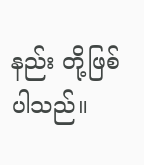နည်း တို့ဖြစ်ပါသည်။